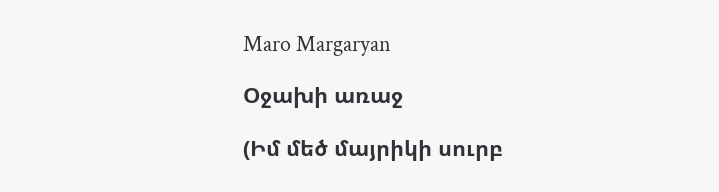Maro Margaryan

Օջախի առաջ

(Իմ մեծ մայրիկի սուրբ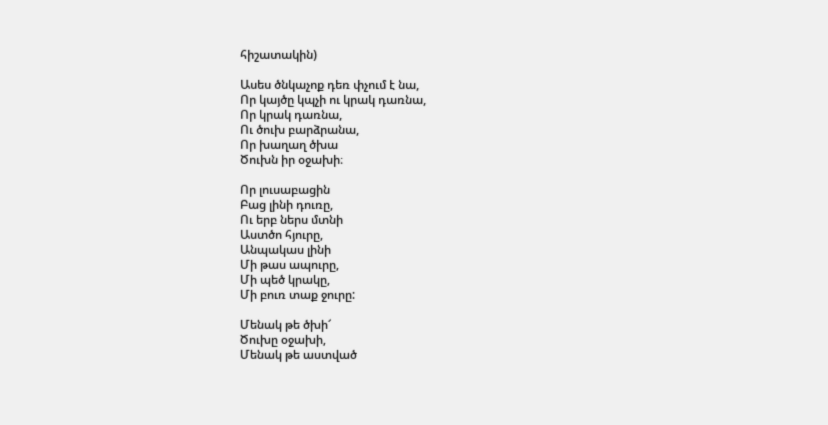հիշատակին)

Ասես ծնկաչոք դեռ փչում է նա,
Որ կայծը կպչի ու կրակ դառնա,
Որ կրակ դառնա,
Ու ծուխ բարձրանա,
Որ խաղաղ ծխա
Ծուխն իր օջախի։

Որ լուսաբացին
Բաց լինի դուռը,
Ու երբ ներս մտնի
Աստծո հյուրը,
Անպակաս լինի
Մի թաս ապուրը,
Մի պեծ կրակը,
Մի բուռ տաք ջուրը:

Մենակ թե ծխի՜
Ծուխը օջախի,
Մենակ թե աստված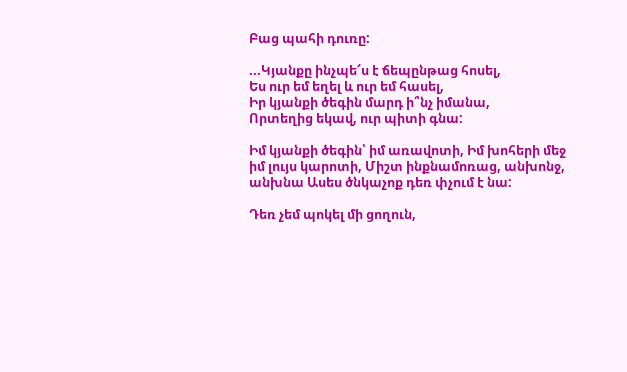Բաց պահի դուռը:

...Կյանքը ինչպե՜ս է ճեպընթաց հոսել,
Ես ուր եմ եղել և ուր եմ հասել,
Իր կյանքի ծեգին մարդ ի՞նչ իմանա,
Որտեղից եկավ, ուր պիտի գնա:

Իմ կյանքի ծեգին՝ իմ առավոտի, Իմ խոհերի մեջ իմ լույս կարոտի, Միշտ ինքնամոռաց, անխոնջ, անխնա Ասես ծնկաչոք դեռ փչում է նա:

Դեռ չեմ պոկել մի ցողուն,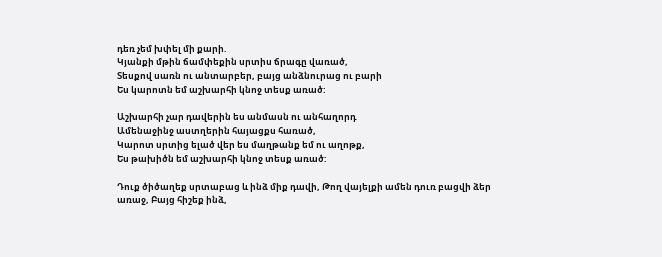դեռ չեմ խփել մի քարի.
Կյանքի մթին ճամփեքին սրտիս ճրագը վառած,
Տեսքով սառն ու անտարբեր, բայց անձնուրաց ու բարի
Ես կարոտն եմ աշխարհի կնոջ տեսք առած:

Աշխարհի չար դավերին ես անմասն ու անհաղորդ
Ամենաջինջ աստղերին հայացքս հառած,
Կարոտ սրտից ելած վեր ես մաղթանք եմ ու աղոթք,
Ես թախիծն եմ աշխարհի կնոջ տեսք առած:

Դուք ծիծաղեք սրտաբաց և ինձ միք դավի, Թող վայելքի ամեն դուռ բացվի ձեր առաջ, Բայց հիշեք ինձ,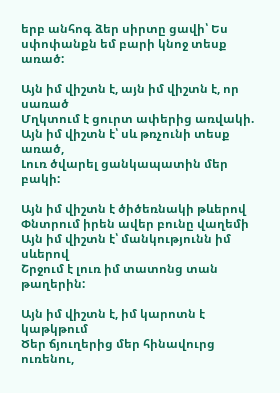երբ անհոգ ձեր սիրտը ցավի՝ Ես սփոփանքն եմ բարի կնոջ տեսք առած:

Այն իմ վիշտն է, այն իմ վիշտն է, որ սառած
Մղկտում է ցուրտ ափերից առվակի.
Այն իմ վիշտն է՝ սև թռչունի տեսք առած,
Լուռ ծվարել ցանկապատին մեր բակի:

Այն իմ վիշտն է ծիծեռնակի թևերով
Փնտրում իրեն ավեր բունը վաղեմի
Այն իմ վիշտն է՝ մանկությունն իմ սևերով
Շրջում է լուռ իմ տատոնց տան թաղերին:

Այն իմ վիշտն է, իմ կարոտն է կաթկթում
Ծեր ճյուղերից մեր հինավուրց ուռենու,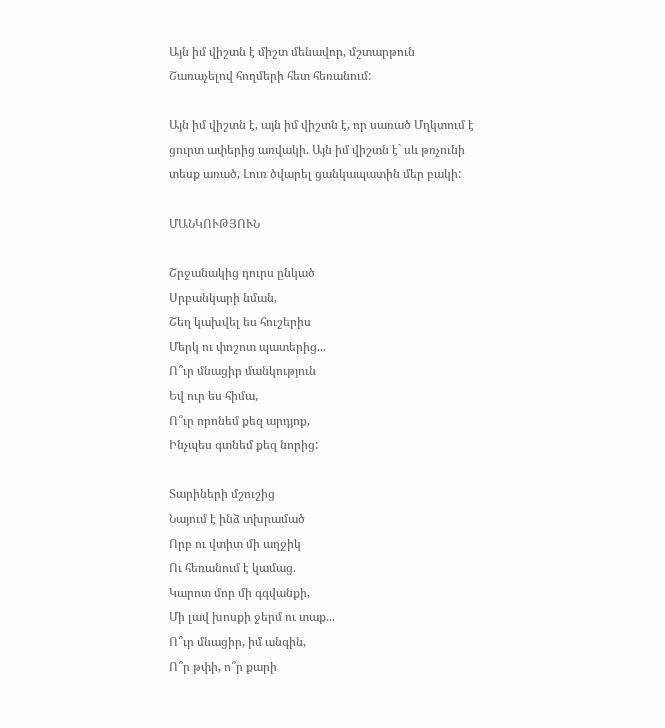Այն իմ վիշտն է միշտ մենավոր, մշտարթուն
Շառաչելով հողմերի հետ հեռանում:

Այն իմ վիշտն է, այն իմ վիշտն է, որ սառած Մղկտում է ցուրտ ափերից առվակի. Այն իմ վիշտն է` սև թռչունի տեսք առած, Լուռ ծվարել ցանկապատին մեր բակի:

ՄԱՆԿՈՒԹՅՈՒՆ

Շրջանակից դուրս ընկած
Սրբանկարի նման,
Շեղ կախվել ես հուշերիս
Մերկ ու փոշոտ պատերից...
Ո՞ւր մնացիր մանկություն
Եվ ուր ես հիմա,
Ո՞ւր որոնեմ քեզ արդյոք,
Ինչպես գտնեմ քեզ նորից:

Տարիների մշուշից
Նայում է ինձ տխրամած
Որբ ու վտիտ մի աղջիկ
Ու հեռանում է կամաց.
Կարոտ մոր մի գգվանքի,
Մի լավ խոսքի ջերմ ու տաք...
Ո՞ւր մնացիր, իմ անգին,
Ո՞ր թփի, ո՞ր քարի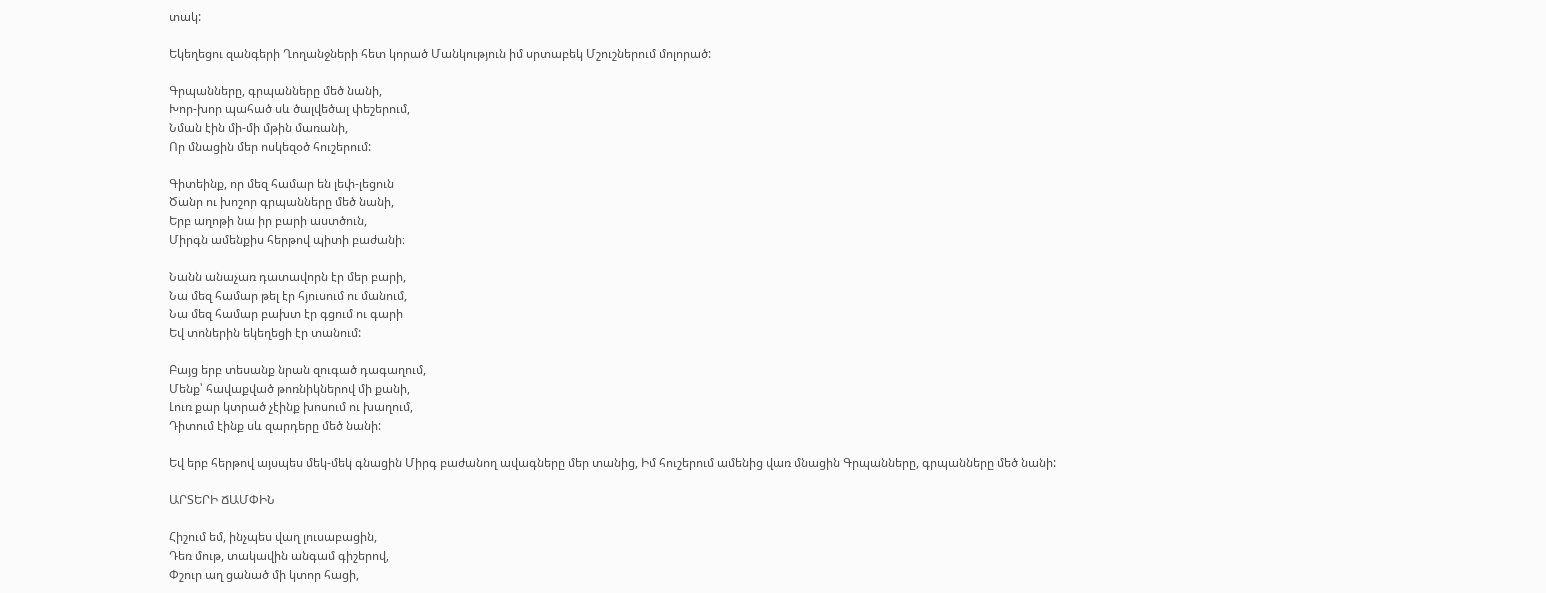տակ:

Եկեղեցու զանգերի Ղողանջների հետ կորած Մանկություն իմ սրտաբեկ Մշուշներում մոլորած:

Գրպանները, գրպանները մեծ նանի,
Խոր-խոր պահած սև ծալվեծալ փեշերում,
Նման էին մի-մի մթին մառանի,
Որ մնացին մեր ոսկեզօծ հուշերում:

Գիտեինք, որ մեզ համար են լեփ-լեցուն
Ծանր ու խոշոր գրպանները մեծ նանի,
Երբ աղոթի նա իր բարի աստծուն,
Միրգն ամենքիս հերթով պիտի բաժանի։

Նանն անաչառ դատավորն էր մեր բարի,
Նա մեզ համար թել էր հյուսում ու մանում,
Նա մեզ համար բախտ էր գցում ու գարի
Եվ տոներին եկեղեցի էր տանում:

Բայց երբ տեսանք նրան զուգած դագաղում,
Մենք՝ հավաքված թոռնիկներով մի քանի,
Լուռ քար կտրած չէինք խոսում ու խաղում,
Դիտում էինք սև զարդերը մեծ նանի:

Եվ երբ հերթով այսպես մեկ-մեկ գնացին Միրգ բաժանող ավագները մեր տանից, Իմ հուշերում ամենից վառ մնացին Գրպանները, գրպանները մեծ նանի:

ԱՐՏԵՐԻ ՃԱՄՓԻՆ

Հիշում եմ, ինչպես վաղ լուսաբացին,
Դեռ մութ, տակավին անգամ գիշերով,
Փշուր աղ ցանած մի կտոր հացի,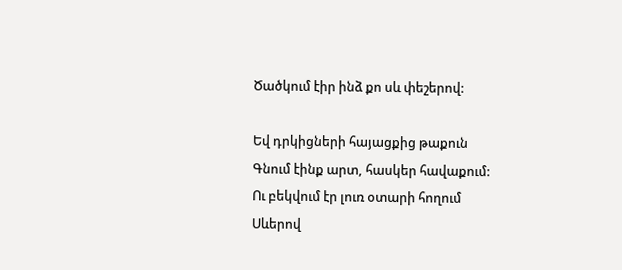Ծածկում էիր ինձ քո սև փեշերով:

Եվ դրկիցների հայացքից թաքուն
Գնում էինք արտ, հասկեր հավաքում:
Ու բեկվում էր լուռ օտարի հողում
Սևերով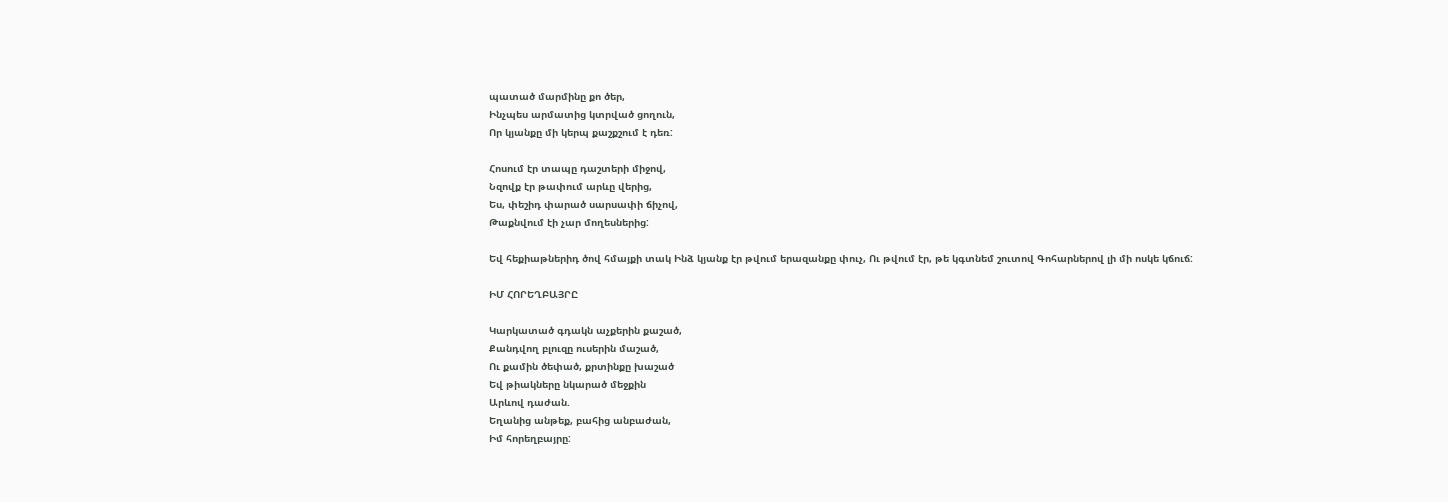պատած մարմինը քո ծեր,
Ինչպես արմատից կտրված ցողուն,
Որ կյանքը մի կերպ քաշքշում է դեռ:

Հոսում էր տապը դաշտերի միջով,
Նզովք էր թափում արևը վերից,
Ես, փեշիդ փարած սարսափի ճիչով,
Թաքնվում էի չար մողեսներից:

Եվ հեքիաթներիդ ծով հմայքի տակ Ինձ կյանք էր թվում երազանքը փուչ, Ու թվում էր, թե կգտնեմ շուտով Գոհարներով լի մի ոսկե կճուճ:

ԻՄ ՀՈՐԵՂԲԱՅՐԸ

Կարկատած գդակն աչքերին քաշած,
Քանդվող բլուզը ուսերին մաշած,
Ու քամին ծեփած, քրտինքը խաշած
Եվ թիակները նկարած մեջքին
Արևով դաժան.
Եղանից անթեք, բահից անբաժան,
Իմ հորեղբայրը: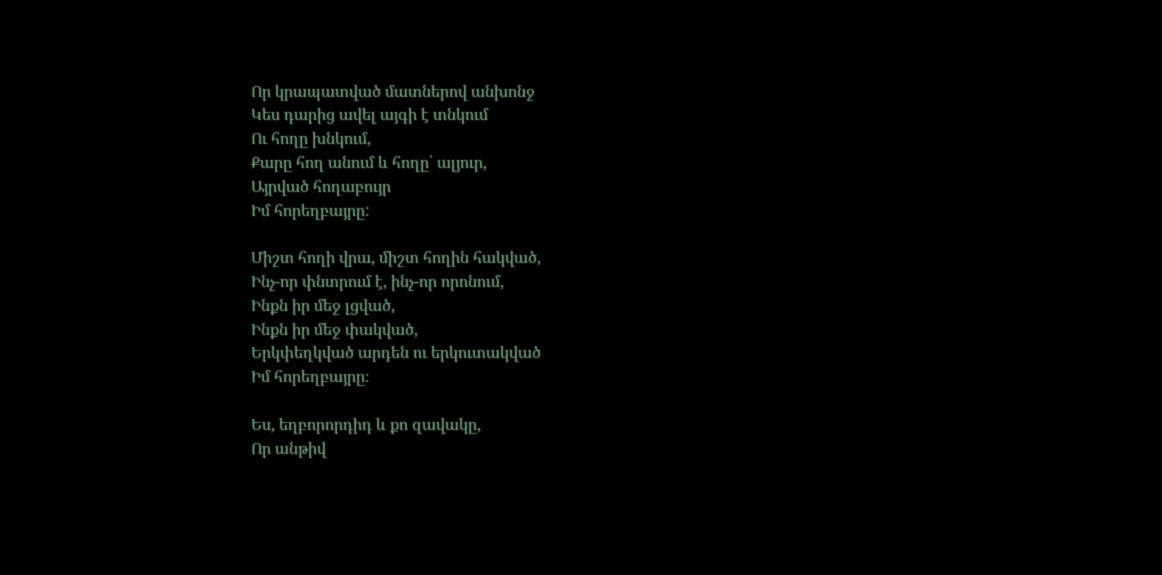Որ կրապատված մատներով անխոնջ
Կես դարից ավել այգի է տնկում
Ու հողը խնկում,
Քարը հող անում և հողը՝ ալյուր,
Այրված հողաբույր
Իմ հորեղբայրը:

Միշտ հողի վրա, միշտ հողին հակված,
Ինչ-որ փնտրում է, ինչ-որ որոնում,
Ինքն իր մեջ լցված,
Ինքն իր մեջ փակված,
Երկփեղկված արդեն ու երկուտակված
Իմ հորեղբայրը։

Ես, եղբորորդիդ և քո զավակը,
Որ անթիվ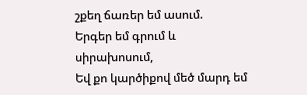շքեղ ճառեր եմ ասում.
Երգեր եմ գրում և սիրախոսում,
Եվ քո կարծիքով մեծ մարդ եմ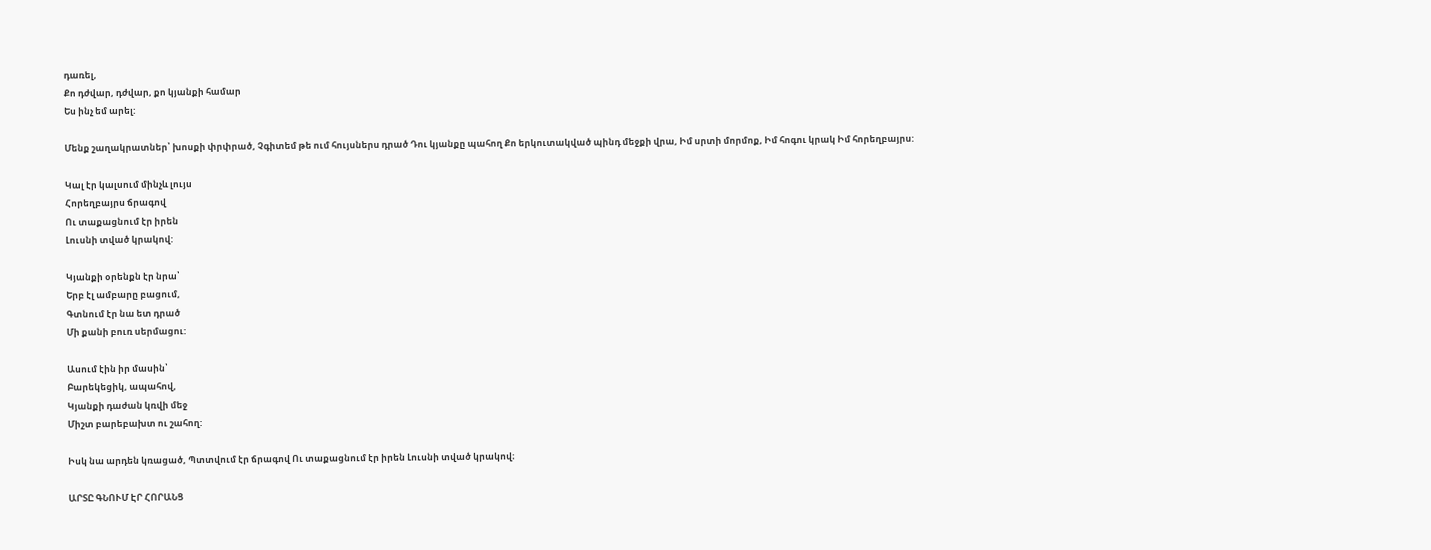դառել,
Քո դժվար, դժվար, քո կյանքի համար
Ես ինչ եմ արել:

Մենք շաղակրատներ՝ խոսքի փրփրած, Չգիտեմ թե ում հույսներս դրած Դու կյանքը պահող Քո երկուտակված պինդ մեջքի վրա, Իմ սրտի մորմոք, Իմ հոգու կրակ Իմ հորեղբայրս:

Կալ էր կալսում մինչև լույս
Հորեղբայրս ճրագով
Ու տաքացնում էր իրեն
Լուսնի տված կրակով:

Կյանքի օրենքն էր նրա՝
Երբ էլ ամբարը բացում,
Գտնում էր նա ետ դրած
Մի քանի բուռ սերմացու:

Ասում էին իր մասին՝
Բարեկեցիկ, ապահով,
Կյանքի դաժան կռվի մեջ
Միշտ բարեբախտ ու շահող:

Իսկ նա արդեն կռացած, Պտտվում էր ճրագով Ու տաքացնում էր իրեն Լուսնի տված կրակով։

ԱՐՏԸ ԳՆՈՒՄ ԷՐ ՀՈՐԱՆՑ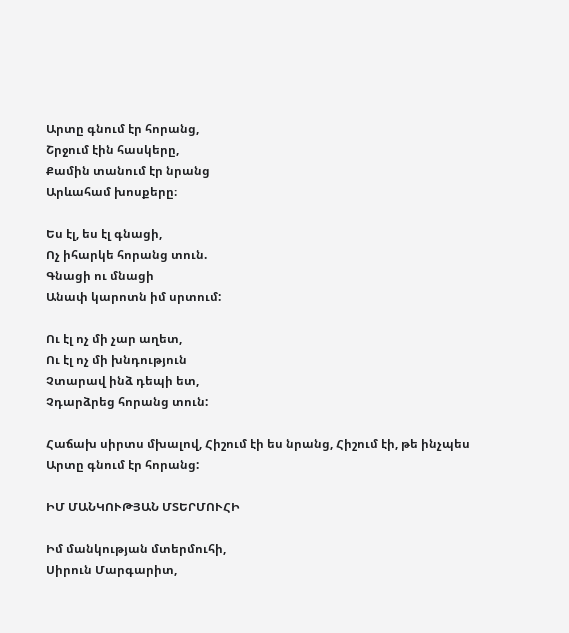Արտը գնում էր հորանց,
Շրջում էին հասկերը,
Քամին տանում էր նրանց
Արևահամ խոսքերը։

Ես էլ, ես էլ գնացի,
Ոչ իհարկե հորանց տուն.
Գնացի ու մնացի
Անափ կարոտն իմ սրտում:

Ու էլ ոչ մի չար աղետ,
Ու էլ ոչ մի խնդություն
Չտարավ ինձ դեպի ետ,
Չդարձրեց հորանց տուն:

Հաճախ սիրտս մխալով, Հիշում էի ես նրանց, Հիշում էի, թե ինչպես Արտը գնում էր հորանց:

ԻՄ ՄԱՆԿՈՒԹՅԱՆ ՄՏԵՐՄՈՒՀԻ

Իմ մանկության մտերմուհի,
Սիրուն Մարգարիտ,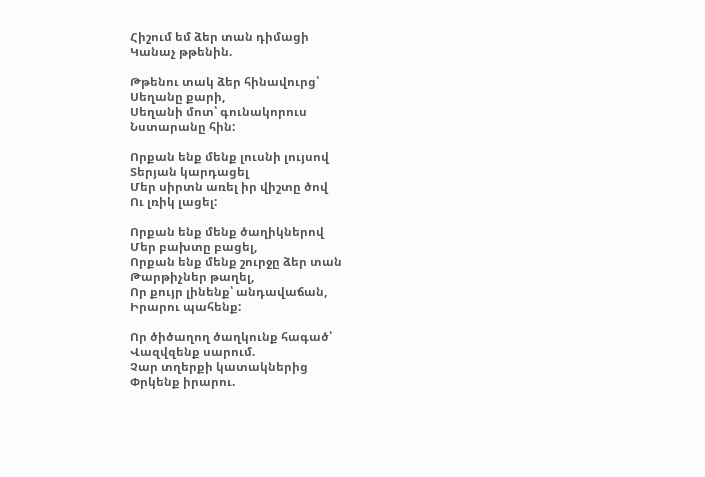Հիշում եմ ձեր տան դիմացի
Կանաչ թթենին.

Թթենու տակ ձեր հինավուրց՝
Սեղանը քարի,
Սեղանի մոտ՝ գունակորուս
Նստարանը հին:

Որքան ենք մենք լուսնի լույսով
Տերյան կարդացել
Մեր սիրտն առել իր վիշտը ծով
Ու լռիկ լացել:

Որքան ենք մենք ծաղիկներով
Մեր բախտը բացել,
Որքան ենք մենք շուրջը ձեր տան
Թարթիչներ թաղել,
Որ քույր լինենք՝ անդավաճան,
Իրարու պահենք:

Որ ծիծաղող ծաղկունք հագած՝
Վազվզենք սարում.
Չար տղերքի կատակներից
Փրկենք իրարու.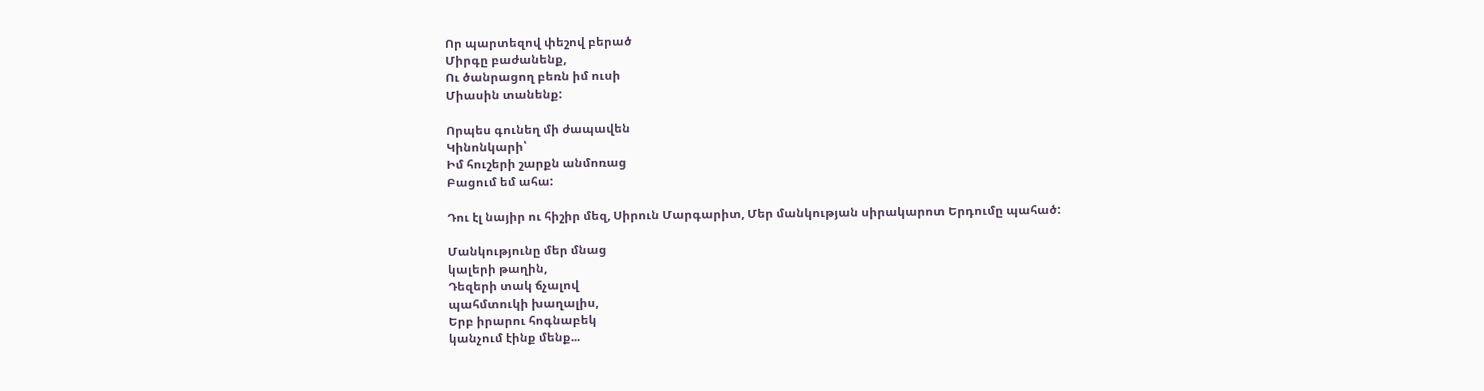Որ պարտեզով փեշով բերած
Միրգը բաժանենք,
Ու ծանրացող բեռն իմ ուսի
Միասին տանենք:

Որպես գունեղ մի ժապավեն
Կինոնկարի՝
Իմ հուշերի շարքն անմոռաց
Բացում եմ ահա:

Դու էլ նայիր ու հիշիր մեզ, Սիրուն Մարգարիտ, Մեր մանկության սիրակարոտ Երդումը պահած:

Մանկությունը մեր մնաց
կալերի թաղին,
Դեզերի տակ ճչալով
պահմտուկի խաղալիս,
Երբ իրարու հոգնաբեկ
կանչում էինք մենք...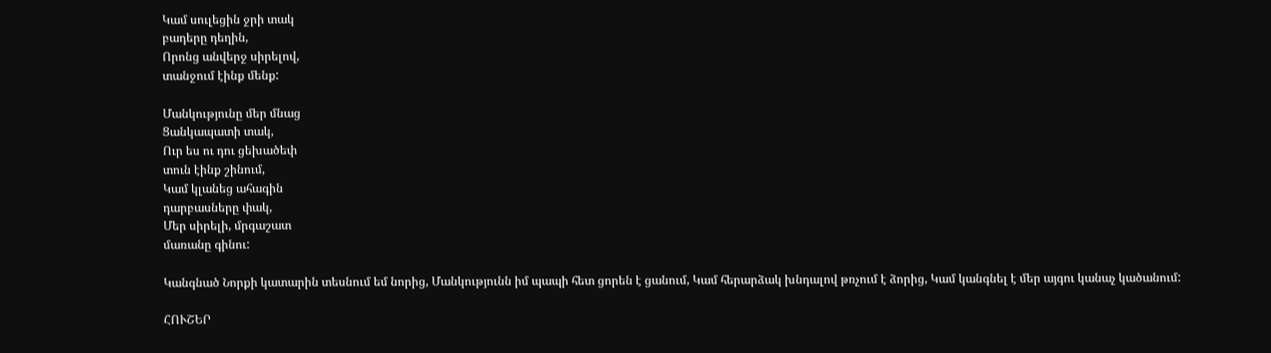Կամ սուլեցին ջրի տակ
բադերը դեղին,
Որոնց անվերջ սիրելով,
տանջում էինք մենք:

Մանկությունը մեր մնաց
Ցանկապատի տակ,
Ուր ես ու դու ցեխածեփ
տուն էինք շինում,
Կամ կլանեց ահագին
դարբասները փակ,
Մեր սիրելի, մրգաշատ
մառանը գինու:

Կանգնած Նորքի կատարին տեսնում եմ նորից, Մանկությունն իմ պապի հետ ցորեն է ցանում, Կամ հերարձակ խնդալով թռչում է ձորից, Կամ կանգնել է մեր այգու կանաչ կածանում:

ՀՈՒՇԵՐ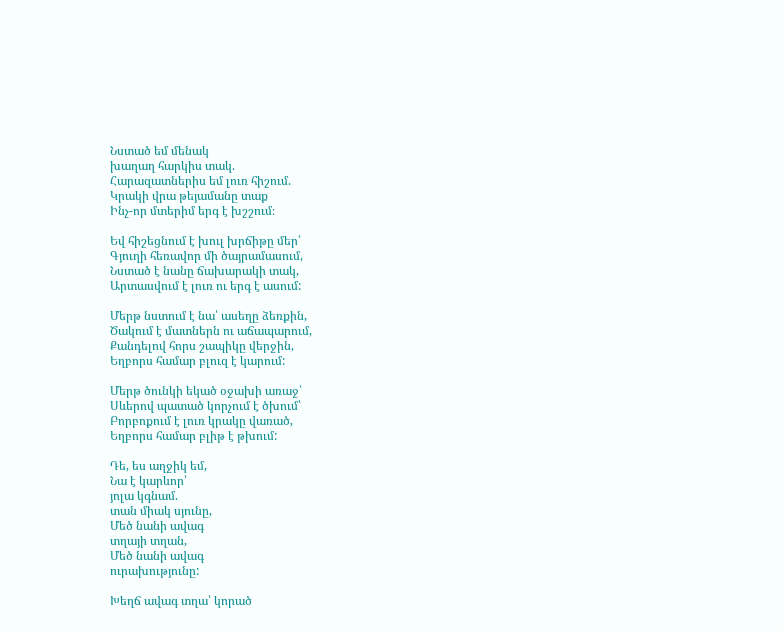Նստած եմ մենակ
խաղաղ հարկիս տակ.
Հարազատներիս եմ լուռ հիշում.
Կրակի վրա թեյամանը տաք
Ինչ-որ մտերիմ երգ է խշշում։

Եվ հիշեցնում է խուլ խրճիթը մեր՝
Գյուղի հեռավոր մի ծայրամասում,
Նստած է նանը ճախարակի տակ,
Արտասվում է լուռ ու երգ է ասում:

Մերթ նստում է նա՝ ասեղը ձեռքին,
Ծակում է մատներն ու աճապարում,
Քանդելով հորս շապիկը վերջին,
Եղբորս համար բլուզ է կարում:

Մերթ ծունկի եկած օջախի առաջ՝
Սևերով պատած կորչում է ծխում՝
Բորբոքում է լուռ կրակը վառած,
Եղբորս համար բլիթ է թխում:

Դե, ես աղջիկ եմ,
Նա է կարևոր՝
յոլա կգնամ.
տան միակ սյունը,
Մեծ նանի ավագ
տղայի տղան,
Մեծ նանի ավագ
ուրախությունը:

Խեղճ ավագ տղա՝ կորած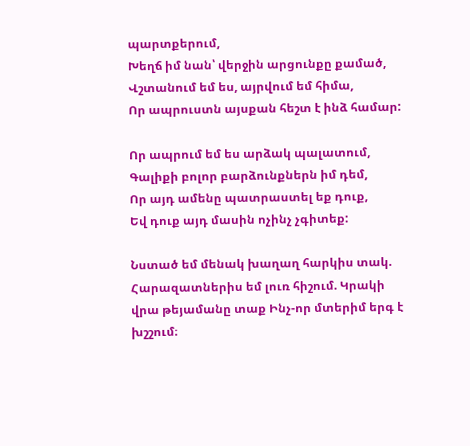պարտքերում,
Խեղճ իմ նան՝ վերջին արցունքը քամած,
Վշտանում եմ ես, այրվում եմ հիմա,
Որ ապրուստն այսքան հեշտ է ինձ համար:

Որ ապրում եմ ես արձակ պալատում,
Գալիքի բոլոր բարձունքներն իմ դեմ,
Որ այդ ամենը պատրաստել եք դուք,
Եվ դուք այդ մասին ոչինչ չգիտեք:

Նստած եմ մենակ խաղաղ հարկիս տակ. Հարազատներիս եմ լուռ հիշում. Կրակի վրա թեյամանը տաք Ինչ-որ մտերիմ երգ է խշշում։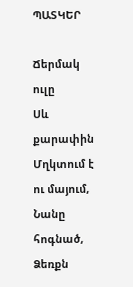ՊԱՏԿԵՐ

Ճերմակ ուլը
Սև քարափին
Մղկտում է ու մայում,
Նանը հոգնած,
Ձեռքն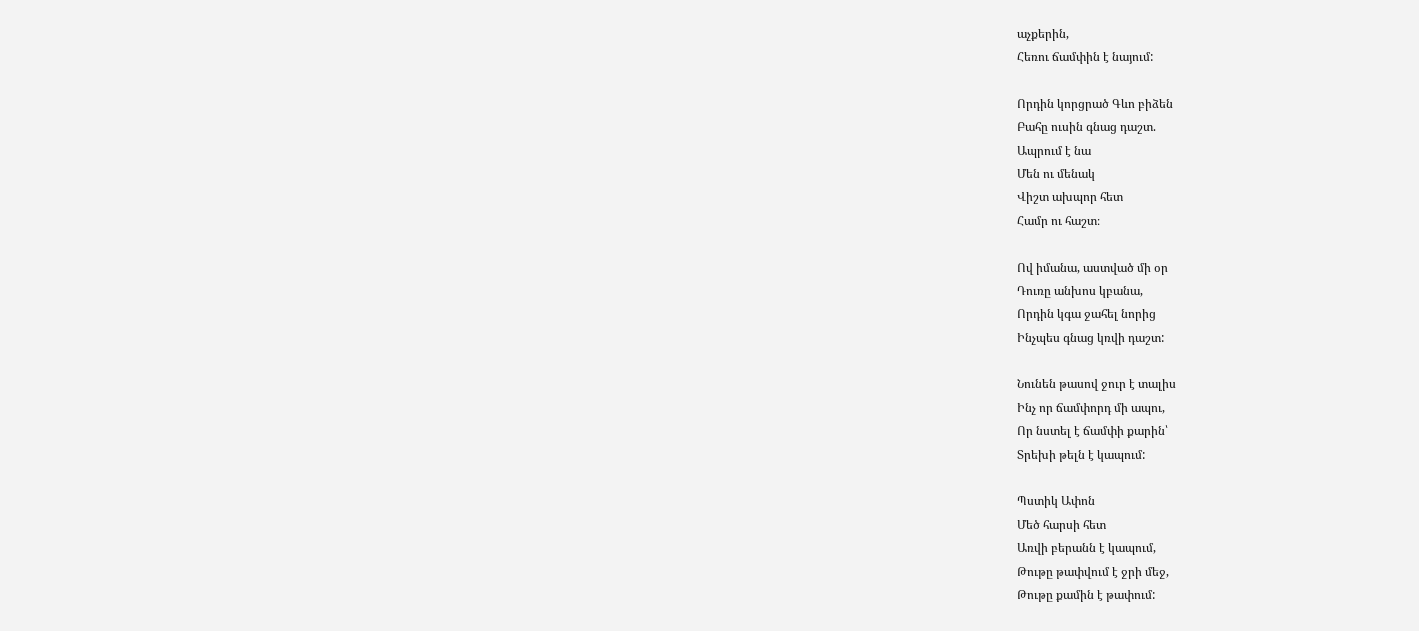աչքերին,
Հեռու ճամփին է նայում:

Որդին կորցրած Գևո բիձեն
Բահը ուսին գնաց դաշտ.
Ապրում է նա
Մեն ու մենակ
Վիշտ ախպոր հետ
Համր ու հաշտ։

Ով իմանա, աստված մի օր
Դուռը անխոս կբանա,
Որդին կգա ջահել նորից
Ինչպես գնաց կռվի դաշտ:

Նունեն թասով ջուր է տալիս
Ինչ որ ճամփորդ մի ապու,
Որ նստել է ճամփի քարին՝
Տրեխի թելն է կապում:

Պստիկ Ափոն
Մեծ հարսի հետ
Առվի բերանն է կապում,
Թութը թափվում է ջրի մեջ,
Թութը քամին է թափում: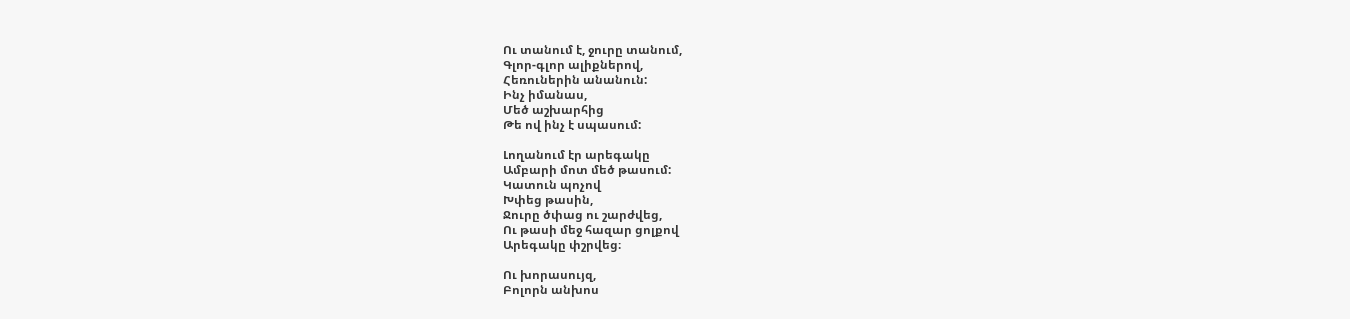Ու տանում է, ջուրը տանում,
Գլոր-գլոր ալիքներով,
Հեռուներին անանուն:
Ինչ իմանաս,
Մեծ աշխարհից
Թե ով ինչ է սպասում:

Լողանում էր արեգակը
Ամբարի մոտ մեծ թասում:
Կատուն պոչով
Խփեց թասին,
Ջուրը ծփաց ու շարժվեց,
Ու թասի մեջ հազար ցոլքով
Արեգակը փշրվեց։

Ու խորասույզ,
Բոլորն անխոս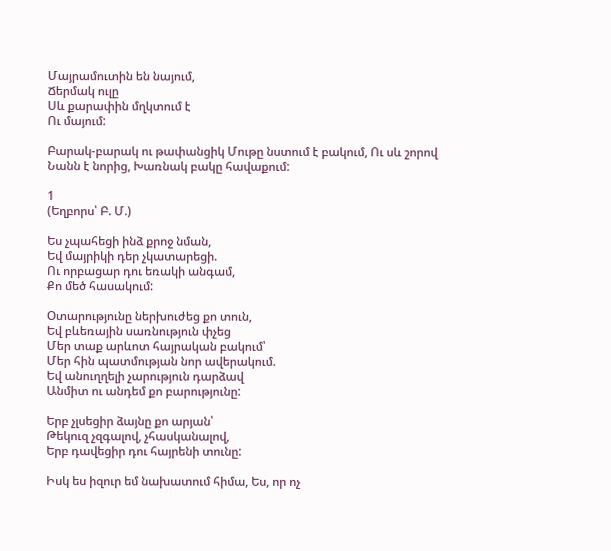Մայրամուտին են նայում,
Ճերմակ ուլը
Սև քարափին մղկտում է
Ու մայում:

Բարակ-բարակ ու թափանցիկ Մութը նստում է բակում, Ու սև շորով Նանն է նորից, Խառնակ բակը հավաքում:

1
(Եղբորս՝ Բ. Մ.)

Ես չպահեցի ինձ քրոջ նման,
Եվ մայրիկի դեր չկատարեցի.
Ու որբացար դու եռակի անգամ,
Քո մեծ հասակում:

Օտարությունը ներխուժեց քո տուն,
Եվ բևեռային սառնություն փչեց
Մեր տաք արևոտ հայրական բակում՝
Մեր հին պատմության նոր ավերակում.
Եվ անուղղելի չարություն դարձավ
Անմիտ ու անդեմ քո բարությունը:

Երբ չլսեցիր ձայնը քո արյան՝
Թեկուզ չզգալով, չհասկանալով,
Երբ դավեցիր դու հայրենի տունը:

Իսկ ես իզուր եմ նախատում հիմա, Ես, որ ոչ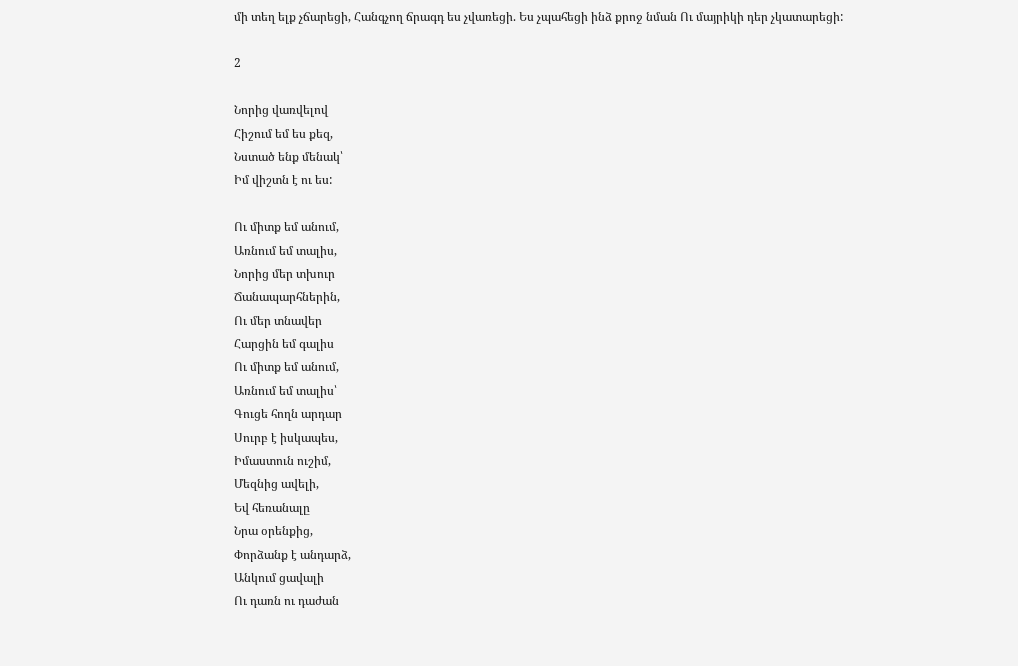մի տեղ ելք չճարեցի, Հանգչող ճրագդ ես չվառեցի. Ես չպահեցի ինձ քրոջ նման Ու մայրիկի դեր չկատարեցի:

2

Նորից վառվելով
Հիշում եմ ես քեզ,
Նստած ենք մենակ՝
Իմ վիշտն է ու ես:

Ու միտք եմ անում,
Առնում եմ տալիս,
Նորից մեր տխուր
Ճանապարհներին,
Ու մեր տնավեր
Հարցին եմ գալիս
Ու միտք եմ անում,
Առնում եմ տալիս՝
Գուցե հողն արդար
Սուրբ է իսկապես,
Իմաստուն ուշիմ,
Մեզնից ավելի,
Եվ հեռանալը
Նրա օրենքից,
Փորձանք է անդարձ,
Անկում ցավալի
Ու դառն ու դաժան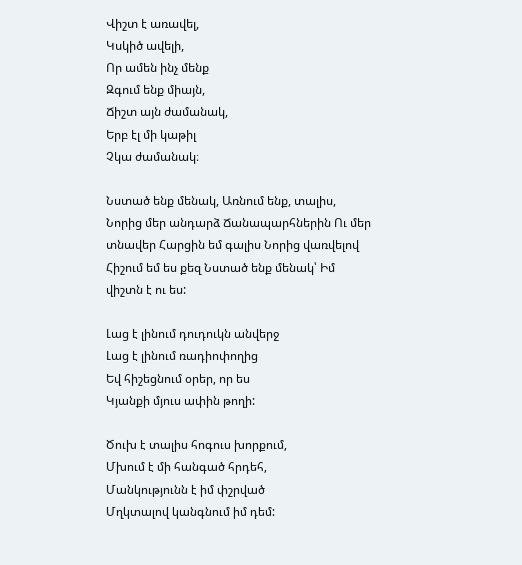Վիշտ է առավել,
Կսկիծ ավելի,
Որ ամեն ինչ մենք
Զգում ենք միայն,
Ճիշտ այն ժամանակ,
Երբ էլ մի կաթիլ
Չկա ժամանակ։

Նստած ենք մենակ, Առնում ենք, տալիս, Նորից մեր անդարձ Ճանապարհներին Ու մեր տնավեր Հարցին եմ գալիս Նորից վառվելով Հիշում եմ ես քեզ Նստած ենք մենակ՝ Իմ վիշտն է ու ես:

Լաց է լինում դուդուկն անվերջ
Լաց է լինում ռադիոփողից
Եվ հիշեցնում օրեր, որ ես
Կյանքի մյուս ափին թողի:

Ծուխ է տալիս հոգուս խորքում,
Մխում է մի հանգած հրդեհ,
Մանկությունն է իմ փշրված
Մղկտալով կանգնում իմ դեմ: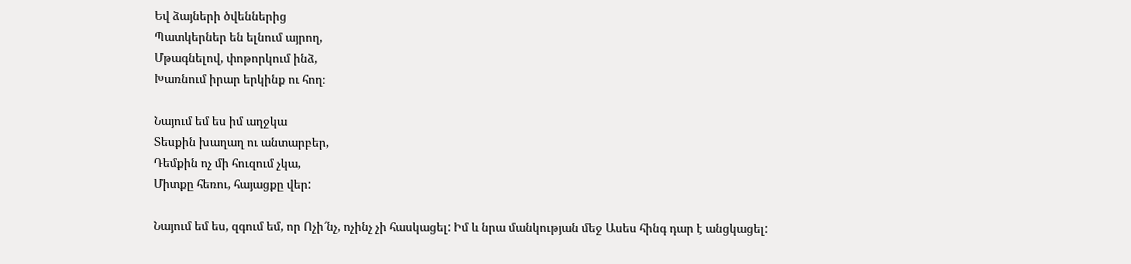Եվ ձայների ծվեններից
Պատկերներ են ելնում այրող,
Մթագնելով, փոթորկում ինձ,
Խառնում իրար երկինք ու հող։

Նայում եմ ես իմ աղջկա
Տեսքին խաղաղ ու անտարբեր,
Դեմքին ոչ մի հուզում չկա,
Միտքը հեռու, հայացքը վեր:

Նայում եմ ես, զգում եմ, որ Ոչի՜նչ, ոչինչ չի հասկացել: Իմ և նրա մանկության մեջ Ասես հինգ դար է անցկացել: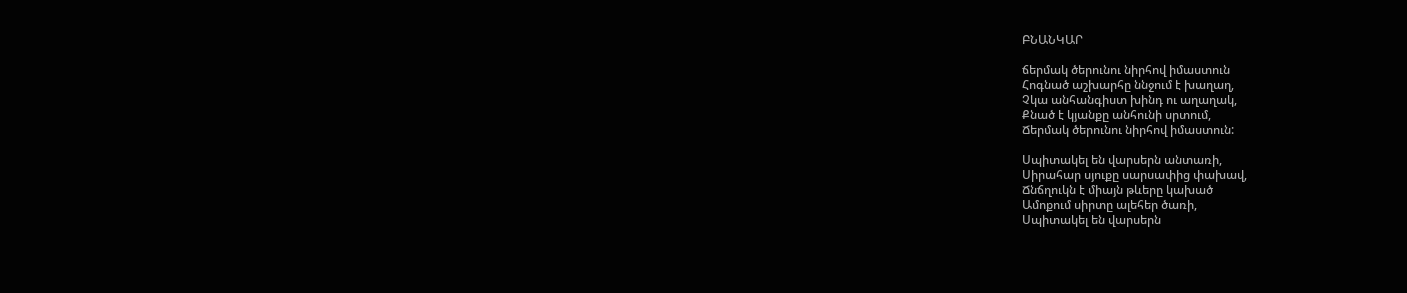ԲՆԱՆԿԱՐ

ճերմակ ծերունու նիրհով իմաստուն
Հոգնած աշխարհը ննջում է խաղաղ,
Չկա անհանգիստ խինդ ու աղաղակ,
Քնած է կյանքը անհունի սրտում,
Ճերմակ ծերունու նիրհով իմաստուն:

Սպիտակել են վարսերն անտառի,
Սիրահար սյուքը սարսափից փախավ,
Ճնճղուկն է միայն թևերը կախած
Ամոքում սիրտը ալեհեր ծառի,
Սպիտակել են վարսերն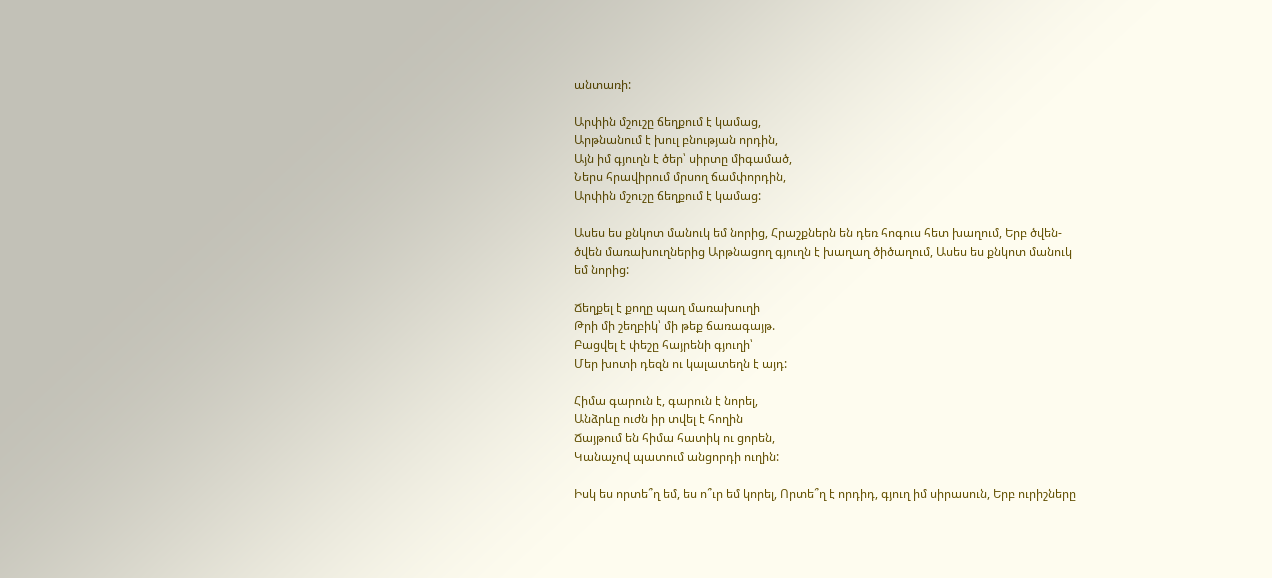անտառի:

Արփին մշուշը ճեղքում է կամաց,
Արթնանում է խուլ բնության որդին,
Այն իմ գյուղն է ծեր՝ սիրտը միգամած,
Ներս հրավիրում մրսող ճամփորդին,
Արփին մշուշը ճեղքում է կամաց:

Ասես ես քնկոտ մանուկ եմ նորից, Հրաշքներն են դեռ հոգուս հետ խաղում, Երբ ծվեն-ծվեն մառախուղներից Արթնացող գյուղն է խաղաղ ծիծաղում, Ասես ես քնկոտ մանուկ եմ նորից:

Ճեղքել է քողը պաղ մառախուղի
Թրի մի շեղբիկ՝ մի թեք ճառագայթ.
Բացվել է փեշը հայրենի գյուղի՝
Մեր խոտի դեզն ու կալատեղն է այդ:

Հիմա գարուն է, գարուն է նորել,
Անձրևը ուժն իր տվել է հողին
Ճայթում են հիմա հատիկ ու ցորեն,
Կանաչով պատում անցորդի ուղին:

Իսկ ես որտե՞ղ եմ, ես ո՞ւր եմ կորել, Որտե՞ղ է որդիդ, գյուղ իմ սիրասուն, Երբ ուրիշները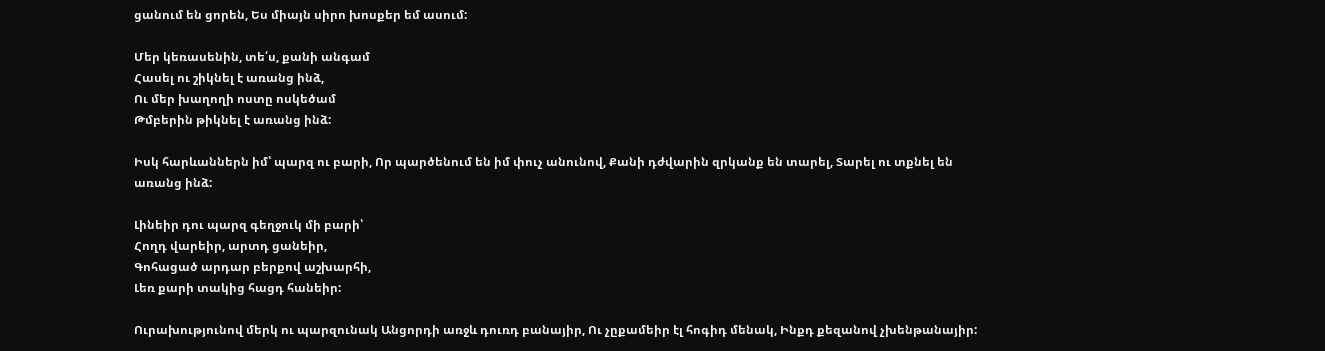ցանում են ցորեն, Ես միայն սիրո խոսքեր եմ ասում:

Մեր կեռասենին, տե՛ս, քանի անգամ
Հասել ու շիկնել է առանց ինձ,
Ու մեր խաղողի ոստը ոսկեծամ
Թմբերին թիկնել է առանց ինձ:

Իսկ հարևաններն իմ՝ պարզ ու բարի, Որ պարծենում են իմ փուչ անունով, Քանի դժվարին զրկանք են տարել, Տարել ու տքնել են առանց ինձ:

Լինեիր դու պարզ գեղջուկ մի բարի՝
Հողդ վարեիր, արտդ ցանեիր,
Գոհացած արդար բերքով աշխարհի,
Լեռ քարի տակից հացդ հանեիր:

Ուրախությունով մերկ ու պարզունակ Անցորդի առջև դուռդ բանայիր, Ու չըքամեիր էլ հոգիդ մենակ, Ինքդ քեզանով չխենթանայիր: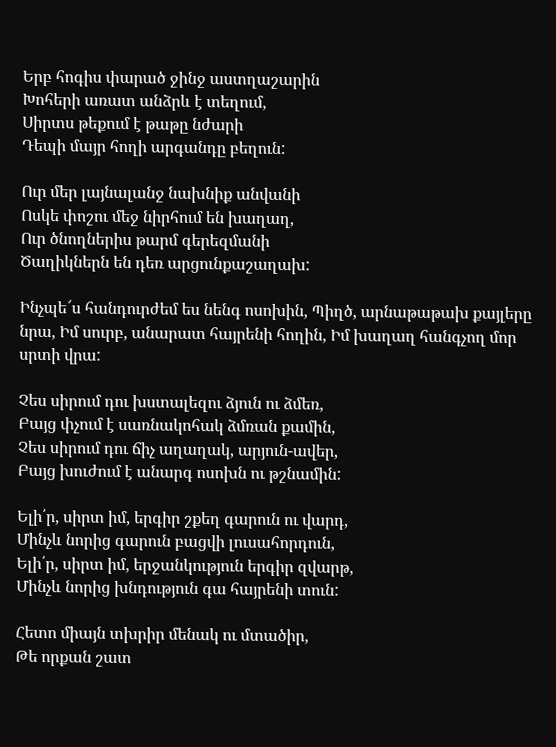Երբ հոգիս փարած ջինջ աստղաշարին
Խոհերի առատ անձրև է տեղում,
Սիրտս թեքում է թաթը նժարի
Դեպի մայր հողի արգանդը բեղուն:

Ուր մեր լայնալանջ նախնիք անվանի
Ոսկե փոշու մեջ նիրհում են խաղաղ,
Ուր ծնողներիս թարմ գերեզմանի
Ծաղիկներն են դեռ արցունքաշաղախ:

Ինչպե՜ս հանդուրժեմ ես նենգ ոսոխին, Պիղծ, արնաթաթախ քայլերը նրա, Իմ սուրբ, անարատ հայրենի հողին, Իմ խաղաղ հանգչող մոր սրտի վրա:

Չես սիրում դու խստալեզու ձյուն ու ձմեռ,
Բայց փչում է սառնակոհակ ձմռան քամին,
Չես սիրում դու ճիչ աղաղակ, արյուն-ավեր,
Բայց խուժում է անարգ ոսոխն ու թշնամին:

Ելի՛ր, սիրտ իմ, երգիր շքեղ գարուն ու վարդ,
Մինչև նորից գարուն բացվի լուսահորդուն,
Ելի՛ր, սիրտ իմ, երջանկություն երգիր զվարթ,
Մինչև նորից խնդություն գա հայրենի տուն:

Հետո միայն տխրիր մենակ ու մտածիր,
Թե որքան շատ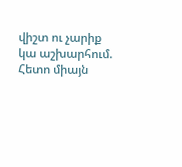վիշտ ու չարիք կա աշխարհում.
Հետո միայն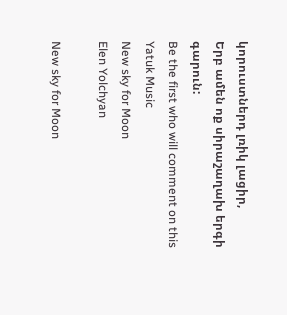կորուստներդ լռիկ լացիր,
Երբ ամեն ոք սիրաշաղախ երգի գարուն:
Be the first who will comment on this
Yatuk Music
New sky for Moon
Elen Yolchyan

New sky for Moon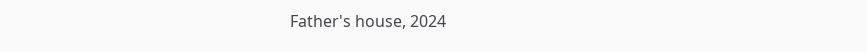Father's house, 2024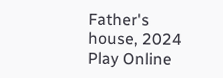Father's house, 2024
Play Online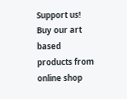Support us! Buy our art based products from online shop